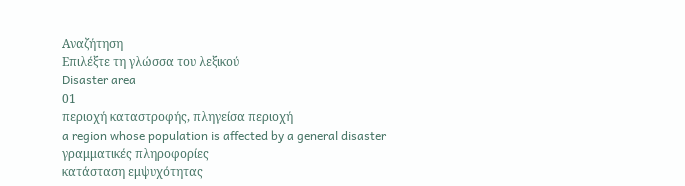Αναζήτηση
Επιλέξτε τη γλώσσα του λεξικού
Disaster area
01
περιοχή καταστροφής, πληγείσα περιοχή
a region whose population is affected by a general disaster
γραμματικές πληροφορίες
κατάσταση εμψυχότητας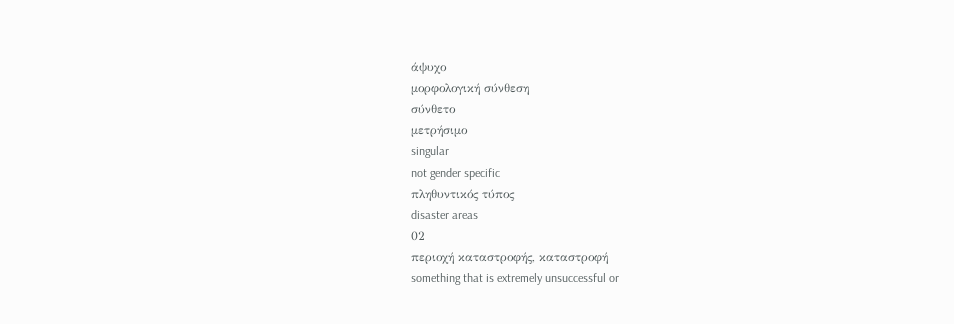άψυχο
μορφολογική σύνθεση
σύνθετο
μετρήσιμο
singular
not gender specific
πληθυντικός τύπος
disaster areas
02
περιοχή καταστροφής, καταστροφή
something that is extremely unsuccessful or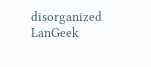disorganized
LanGeek